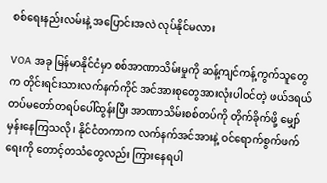စစ်ရေးနည်းလမ်းနဲ့ အပြောင်းအလဲ လုပ်နိုင်မလား

VOA အခု မြန်မာနိုင်ငံမှာ စစ်အာဏာသိမ်းမှုကို ဆန့်ကျင်ကန့်ကွက်သူတွေက တိုင်းရင်းသားလက်နက်ကိုင် အင်အားစုတွေအားလုံးပါဝင်တဲ့ ဖယ်ဒရယ်တပ်မတော်တရပ်ပေါ်ထွန်းပြီး အာဏာသိမ်းစစ်တပ်ကို တိုက်ခိုက်ဖို့ မျှော်မှန်းနေကြသလို၊ နိုင်ငံတကာက လက်နက်အင်အားနဲ့ ဝင်ရောက်စွက်ဖက်ရေးကို တောင့်တသံတွေလည်း ကြားနေရပါ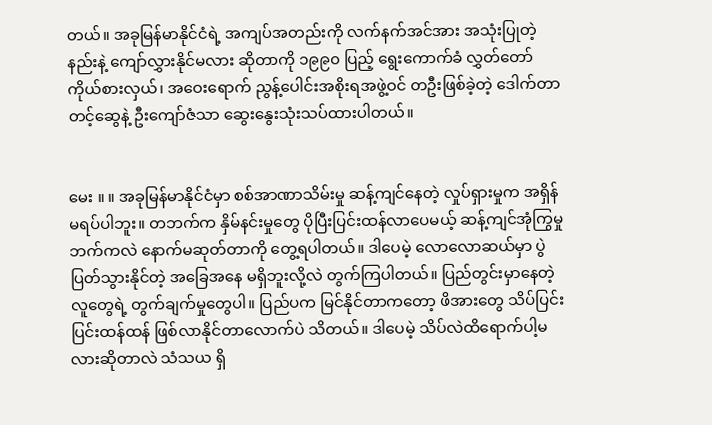တယ်။ အခုမြန်မာနိုင်ငံရဲ့ အကျပ်အတည်းကို လက်နက်အင်အား အသုံးပြုတဲ့နည်းနဲ့ ကျော်လွှားနိုင်မလား ဆိုတာကို ၁၉၉၀ ပြည့် ရွေးကောက်ခံ လွှတ်တော်ကိုယ်စားလှယ်၊ အဝေးရောက် ညွန့်ပေါင်းအစိုးရအဖွဲ့ဝင် တဦးဖြစ်ခဲ့တဲ့ ဒေါက်တာတင့်ဆွေနဲ့ ဦးကျော်ဇံသာ ဆွေးနွေးသုံးသပ်ထားပါတယ်။


မေး ။ ။ အခုမြန်မာနိုင်ငံမှာ စစ်အာဏာသိမ်းမှု ဆန့်ကျင်နေတဲ့ လှုပ်ရှားမှုက အရှိန်မရပ်ပါဘူး။ တဘက်က နှိမ်နင်းမှုတွေ ပိုပြီးပြင်းထန်လာပေမယ့် ဆန့်ကျင်အုံကြွမှုဘက်ကလဲ နောက်မဆုတ်တာကို တွေ့ရပါတယ်။ ဒါပေမဲ့ လောလောဆယ်မှာ ပွဲပြတ်သွားနိုင်တဲ့ အခြေအနေ မရှိဘူးလို့လဲ တွက်ကြပါတယ်။ ပြည်တွင်းမှာနေတဲ့ လူတွေရဲ့ တွက်ချက်မှုတွေပါ။ ပြည်ပက မြင်နိုင်တာကတော့ ဖိအားတွေ သိပ်ပြင်းပြင်းထန်ထန် ဖြစ်လာနိုင်တာလောက်ပဲ သိတယ်။ ဒါပေမဲ့ သိပ်လဲထိရောက်ပါ့မလားဆိုတာလဲ သံသယ ရှိ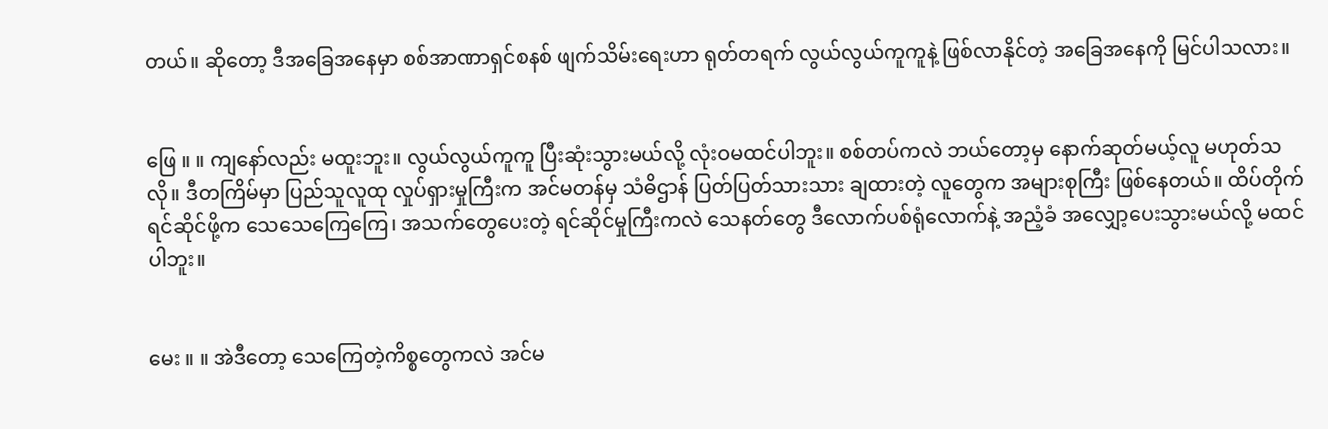တယ်။ ဆိုတော့ ဒီအခြေအနေမှာ စစ်အာဏာရှင်စနစ် ဖျက်သိမ်းရေးဟာ ရုတ်တရက် လွယ်လွယ်ကူကူနဲ့ ဖြစ်လာနိုင်တဲ့ အခြေအနေကို မြင်ပါသလား။


ဖြေ ။ ။ ကျနော်လည်း မထူးဘူး။ လွယ်လွယ်ကူကူ ပြီးဆုံးသွားမယ်လို့ လုံးဝမထင်ပါဘူး။ စစ်တပ်ကလဲ ဘယ်တော့မှ နောက်ဆုတ်မယ့်လူ မဟုတ်သလို။ ဒီတကြိမ်မှာ ပြည်သူလူထု လှုပ်ရှားမှုကြီးက အင်မတန်မှ သံဓိဌာန် ပြတ်ပြတ်သားသား ချထားတဲ့ လူတွေက အများစုကြီး ဖြစ်နေတယ်။ ထိပ်တိုက်ရင်ဆိုင်ဖို့က သေသေကြေကြေ၊ အသက်တွေပေးတဲ့ ရင်ဆိုင်မှုကြီးကလဲ သေနတ်တွေ ဒီလောက်ပစ်ရုံလောက်နဲ့ အညံ့ခံ အလျှော့ပေးသွားမယ်လို့ မထင်ပါဘူး။


မေး ။ ။ အဲဒီတော့ သေကြေတဲ့ကိစ္စတွေကလဲ အင်မ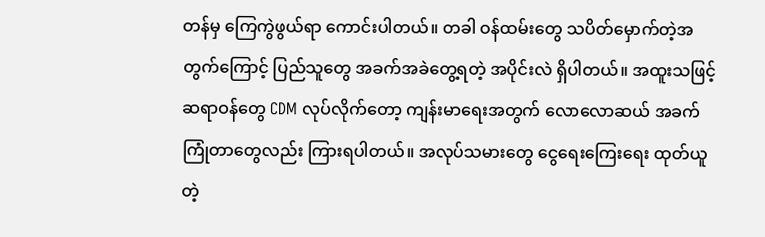တန်မှ ကြေကွဲဖွယ်ရာ ကောင်းပါတယ်။ တခါ ဝန်ထမ်းတွေ သပိတ်မှောက်တဲ့အတွက်ကြောင့် ပြည်သူတွေ အခက်အခဲတွေ့ရတဲ့ အပိုင်းလဲ ရှိပါတယ်။ အထူးသဖြင့် ဆရာဝန်တွေ CDM လုပ်လိုက်တော့ ကျန်းမာရေးအတွက် လောလောဆယ် အခက်ကြုံတာတွေလည်း ကြားရပါတယ်။ အလုပ်သမားတွေ ငွေရေးကြေးရေး ထုတ်ယူတဲ့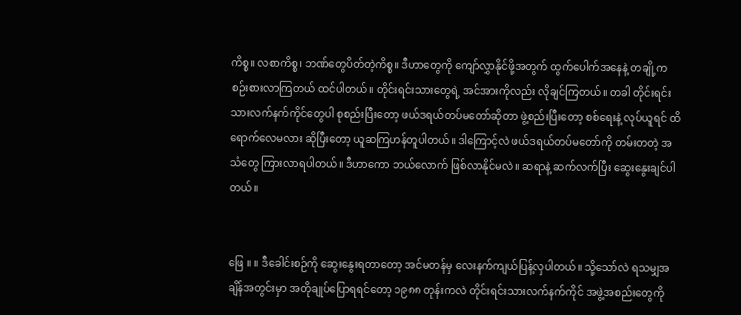ကိစ္စ။ လစာကိစ္စ၊ ဘဏ်တွေပိတ်တဲ့ကိစ္စ။ ဒီဟာတွေကို ကျော်လွှာနိုင်ဖို့အတွက် ထွက်ပေါက်အနေနဲ့ တချို့က စဉ်းစားလာကြတယ် ထင်ပါတယ်။ တိုင်းရင်းသားတွေရဲ့ အင်အားကိုလည်း လိုချင်ကြတယ်။ တခါ တိုင်းရင်းသားလက်နက်ကိုင်တွေပါ စုစည်းပြီးတော့ ဖယ်ဒရယ်တပ်မတော်ဆိုတာ ဖွဲ့စည်းပြီးတော့ စစ်ရေးနဲ့ လုပ်ယူရင် ထိရောက်လေမလား ဆိုပြီးတော့ ယူဆကြဟန်တူပါတယ်။ ဒါကြောင့်လဲ ဖယ်ဒရယ်တပ်မတော်ကို တမ်းတတဲ့ အသံတွေ ကြားလာရပါတယ်။ ဒီဟာကော ဘယ်လောက် ဖြစ်လာနိုင်မလဲ။ ဆရာနဲ့ ဆက်လက်ပြီး ဆွေးနွေးချင်ပါတယ်။


ဖြေ ။ ။ ဒီခေါင်းစဉ်ကို ဆွေးနွေးရတာတော့ အင်မတန်မှ လေးနက်ကျယ်ပြန့်လှပါတယ်။ သို့သော်လဲ ရသမျှအချိန်အတွင်းမှာ အတိုချုပ်ပြောရရင်တော့ ၁၉၈၈ တုန်းကလဲ တိုင်းရင်းသားလက်နက်ကိုင် အဖွဲ့အစည်းတွေကို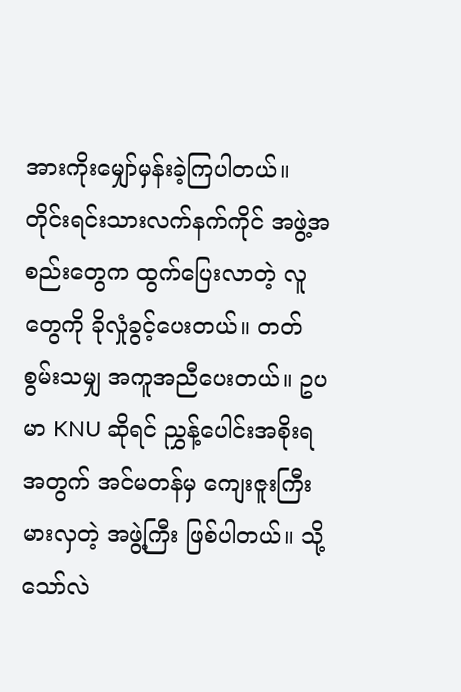အားကိုးမျှော်မှန်းခဲ့ကြပါတယ်။ တိုင်းရင်းသားလက်နက်ကိုင် အဖွဲ့အစည်းတွေက ထွက်ပြေးလာတဲ့ လူတွေကို ခိုလှုံခွင့်ပေးတယ်။ တတ်စွမ်းသမျှ အကူအညီပေးတယ်။ ဥပမာ KNU ဆိုရင် ညွှန့်ပေါင်းအစိုးရအတွက် အင်မတန်မှ ကျေးဇူးကြီးမားလှတဲ့ အဖွဲ့ကြီး ဖြစ်ပါတယ်။ သို့သော်လဲ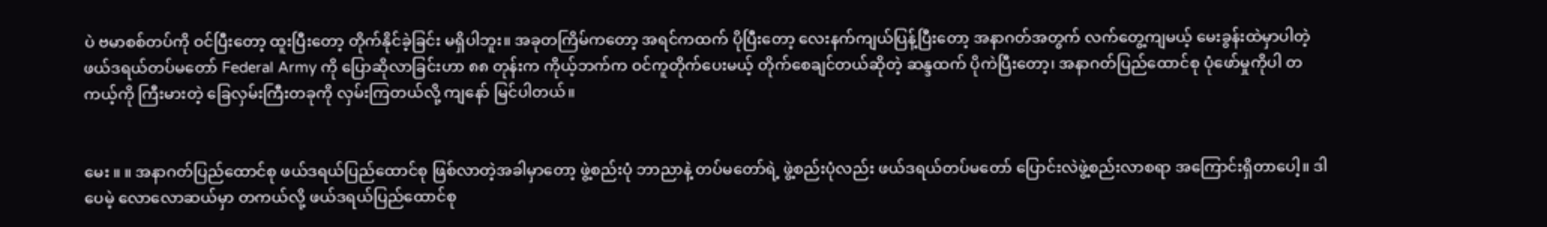ပဲ ဗမာစစ်တပ်ကို ဝင်ပြီးတော့ ထူးပြီးတော့ တိုက်နိုင်ခဲ့ခြင်း မရှိပါဘူး။ အခုတကြိမ်ကတော့ အရင်ကထက် ပိုပြီးတော့ လေးနက်ကျယ်ပြန့်ပြီးတော့ အနာဂတ်အတွက် လက်တွေ့ကျမယ့် မေးခွန်းထဲမှာပါတဲ့ ဖယ်ဒရယ်တပ်မတော် Federal Army ကို ပြောဆိုလာခြင်းဟာ ၈၈ တုန်းက ကိုယ့်ဘက်က ဝင်ကူတိုက်ပေးမယ့် တိုက်စေချင်တယ်ဆိုတဲ့ ဆန္ဒထက် ပိုကဲပြီးတော့၊ အနာဂတ်ပြည်ထောင်စု ပုံဖော်မှုကိုပါ တကယ့်ကို ကြီးမားတဲ့ ခြေလှမ်းကြီးတခုကို လှမ်းကြတယ်လို့ ကျနော် မြင်ပါတယ်။


မေး ။ ။ အနာဂတ်ပြည်ထောင်စု ဖယ်ဒရယ်ပြည်ထောင်စု ဖြစ်လာတဲ့အခါမှာတော့ ဖွဲ့စည်းပုံ ဘာညာနဲ့ တပ်မတော်ရဲ့ ဖွဲ့စည်းပုံလည်း ဖယ်ဒရယ်တပ်မတော် ပြောင်းလဲဖွဲ့စည်းလာစရာ အကြောင်းရှိတာပေါ့။ ဒါပေမဲ့ လောလောဆယ်မှာ တကယ်လို့ ဖယ်ဒရယ်ပြည်ထောင်စု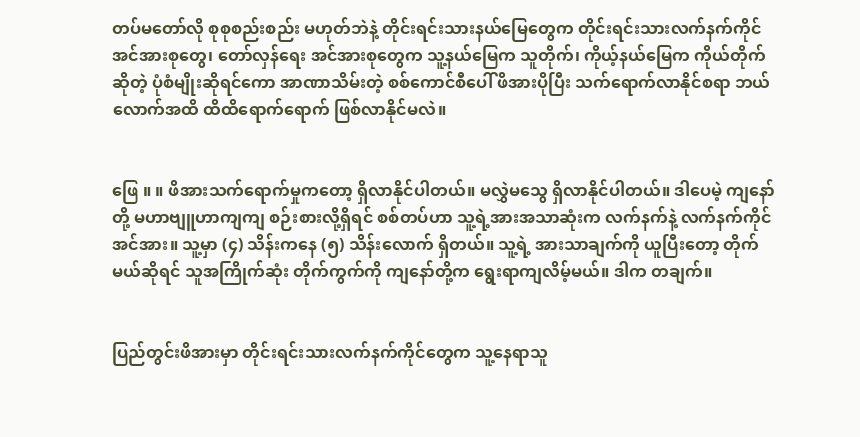တပ်မတော်လို စုစုစည်းစည်း မဟုတ်ဘဲနဲ့ တိုင်းရင်းသားနယ်မြေတွေက တိုင်းရင်းသားလက်နက်ကိုင် အင်အားစုတွေ၊ တော်လှန်ရေး အင်အားစုတွေက သူ့နယ်မြေက သူတိုက်၊ ကိုယ့်နယ်မြေက ကိုယ်တိုက်ဆိုတဲ့ ပုံစံမျိုးဆိုရင်ကော အာဏာသိမ်းတဲ့ စစ်ကောင်စီပေါ် ဖိအားပိုပြီး သက်ရောက်လာနိုင်စရာ ဘယ်လောက်အထိ ထိထိရောက်ရောက် ဖြစ်လာနိုင်မလဲ။


ဖြေ ။ ။ ဖိအားသက်ရောက်မှုကတော့ ရှိလာနိုင်ပါတယ်။ မလွှဲမသွေ ရှိလာနိုင်ပါတယ်။ ဒါပေမဲ့ ကျနော်တို့ မဟာဗျူဟာကျကျ စဉ်းစားလို့ရှိရင် စစ်တပ်ဟာ သူ့ရဲ့အားအသာဆုံးက လက်နက်နဲ့ လက်နက်ကိုင်အင်အား။ သူ့မှာ (၄) သိန်းကနေ (၅) သိန်းလောက် ရှိတယ်။ သူ့ရဲ့ အားသာချက်ကို ယူပြီးတော့ တိုက်မယ်ဆိုရင် သူအကြိုက်ဆုံး တိုက်ကွက်ကို ကျနော်တို့က ရွေးရာကျလိမ့်မယ်။ ဒါက တချက်။


ပြည်တွင်းဖိအားမှာ တိုင်းရင်းသားလက်နက်ကိုင်တွေက သူ့နေရာသူ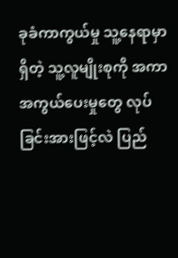ခုခံကာကွယ်မှု သူ့နေရာမှာရှိတဲ့ သူ့လူမျိုးစုကို အကာအကွယ်ပေးမှုတွေ လုပ်ခြင်းအားဖြင့်လဲ ပြည်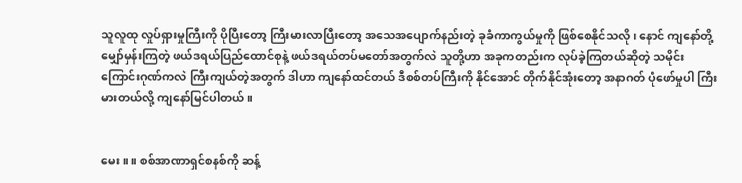သူလူထု လှုပ်ရှားမှုကြီးကို ပိုပြီးတော့ ကြီးမားလာပြီးတော့ အသေအပျောက်နည်းတဲ့ ခုခံကာကွယ်မှုကို ဖြစ်စေနိုင်သလို၊ နောင် ကျနော်တို့ မျှော်မှန်းကြတဲ့ ဖယ်ဒရယ်ပြည်ထောင်စုနဲ့ ဖယ်ဒရယ်တပ်မတော်အတွက်လဲ သူတို့ဟာ အခုကတည်းက လုပ်ခဲ့ကြတယ်ဆိုတဲ့ သမိုင်းကြောင်းဂုဏ်ကလဲ ကြီးကျယ်တဲ့အတွက် ဒါဟာ ကျနော်ထင်တယ် ဒီစစ်တပ်ကြီးကို နိုင်အောင် တိုက်နိုင်အုံးတော့ အနာဂတ် ပုံဖော်မှုပါ ကြီးမားတယ်လို့ ကျနော်မြင်ပါတယ်။


မေး ။ ။ စစ်အာဏာရှင်စနစ်ကို ဆန့်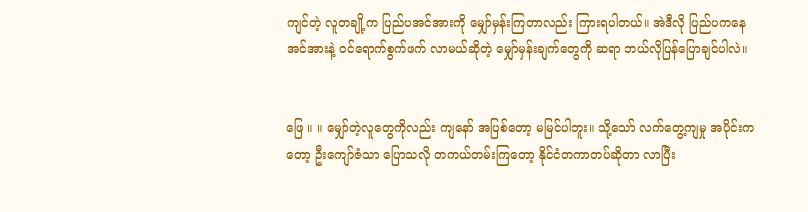ကျင်တဲ့ လူတချို့က ပြည်ပအင်အားကို မျှော်မှန်းကြတာလည်း ကြားရပါတယ်။ အဲဒီလို ပြည်ပကနေ အင်အားနဲ့ ဝင်ရောက်စွက်ဖက် လာမယ်ဆိုတဲ့ မျှော်မှန်းချက်တွေကို ဆရာ ဘယ်လိုပြန်ပြောချင်ပါလဲ။


ဖြေ ။ ။ မျှော်တဲ့လူတွေကိုလည်း ကျနော် အပြစ်တော့ မမြင်ပါဘူး။ သို့သော် လက်တွေ့ကျမှု အပိုင်းကတော့ ဦးကျော်ဇံသာ ပြောသလို တကယ်တမ်းကြတော့ နိုင်ငံတကာတပ်ဆိုတာ လာပြီး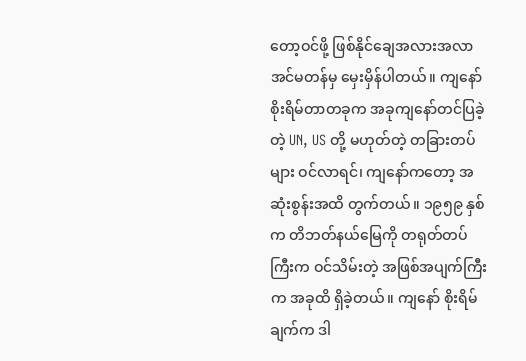တော့ဝင်ဖို့ ဖြစ်နိုင်ချေအလားအလာ အင်မတန်မှ မှေးမှိန်ပါတယ်။ ကျနော် စိုးရိမ်တာတခုက အခုကျနော်တင်ပြခဲ့တဲ့ UN, US တို့ မဟုတ်တဲ့ တခြားတပ်များ ဝင်လာရင်၊ ကျနော်ကတော့ အဆုံးစွန်းအထိ တွက်တယ်။ ၁၉၅၉ နှစ်က တိဘတ်နယ်မြေကို တရုတ်တပ်ကြီးက ဝင်သိမ်းတဲ့ အဖြစ်အပျက်ကြီးက အခုထိ ရှိခဲ့တယ်။ ကျနော် စိုးရိမ်ချက်က ဒါ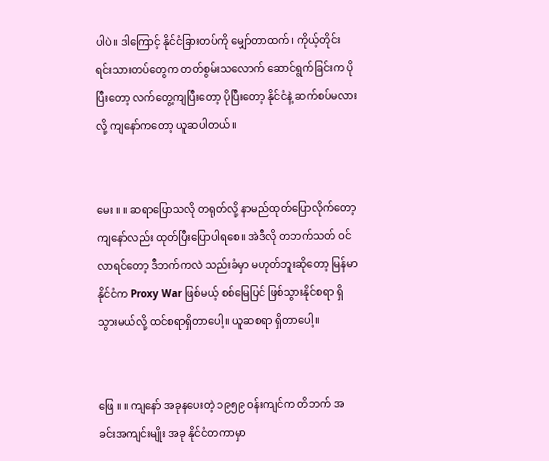ပါပဲ။ ဒါကြောင့် နိုင်ငံခြားတပ်ကို မျှော်တာထက်၊ ကိုယ့်တိုင်းရင်းသားတပ်တွေက တတ်စွမ်းသလောက် ဆောင်ရွက်ခြင်းက ပိုပြီးတော့ လက်တွေ့ကျပြီးတော့ ပိုပြီးတော့ နိုင်ငံနဲ့ ဆက်စပ်မလားလို့ ကျနော်ကတော့ ယူဆပါတယ်။


မေး ။ ။ ဆရာပြောသလို တရုတ်လို့ နာမည်ထုတ်ပြောလိုက်တော့ ကျနော်လည်း ထုတ်ပြီးပြောပါရစေ။ အဲဒီလို တဘက်သတ် ဝင်လာရင်တော့ ဒီဘက်ကလဲ သည်းခံမှာ မဟုတ်ဘူးဆိုတော့ မြန်မာနိုင်ငံက Proxy War ဖြစ်မယ့် စစ်မြေပြင် ဖြစ်သွားနိုင်စရာ ရှိသွားမယ်လို့ ထင်စရာရှိတာပေါ့။ ယူဆစရာ ရှိတာပေါ့။


ဖြေ ။ ။ ကျနော် အခုနပေးတဲ့ ၁၉၅၉ ဝန်းကျင်က တိဘက် အခင်းအကျင်းမျိုး အခု နိုင်ငံတကာမှာ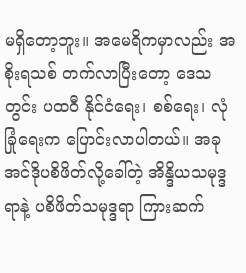မရှိတော့ဘူး။ အမေရိကမှာလည်း အစိုးရသစ် တက်လာပြီးတော့ ဒေသတွင်း ပထဝီ နိုင်ငံရေး၊ စစ်ရေး၊ လုံခြုံရေးက ပြောင်းလာပါတယ်။ အခု အင်ဒိုပစိဖိတ်လို့ခေါ်တဲ့ အိန္ဒိယသမုဒ္ဒရာနဲ့ ပစိဖိတ်သမုဒ္ဒရာ ကြားဆက်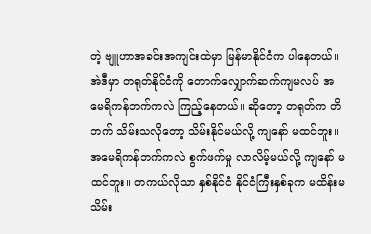တဲ့ ဗျူဟာအခင်းအကျင်းထဲမှာ မြန်မာနိုင်ငံက ပါနေတယ်။ အဲဒီမှာ တရုတ်နိုင်ငံကို တောက်လျှောက်ဆက်ကျမလပ် အမေရိကန်ဘက်ကလဲ ကြည့်နေတယ်။ ဆိုတော့ တရုတ်က တိဘက် သိမ်းသလိုတော့ သိမ်းနိုင်မယ်လို့ ကျနော် မထင်ဘူး။ အမေရိကန်ဘက်ကလဲ စွက်ဖက်မှု လာလိမ့်မယ်လို့ ကျနော် မထင်ဘူး။ တကယ်လိုသာ နှစ်နိုင်ငံ နိုင်ငံကြီးနှစ်ခုက မထိန်းမသိမ်း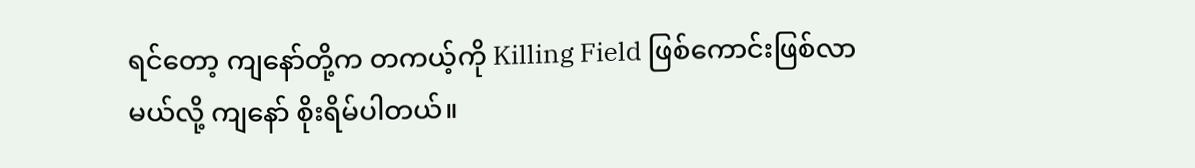ရင်တော့ ကျနော်တို့က တကယ့်ကို Killing Field ဖြစ်ကောင်းဖြစ်လာမယ်လို့ ကျနော် စိုးရိမ်ပါတယ်။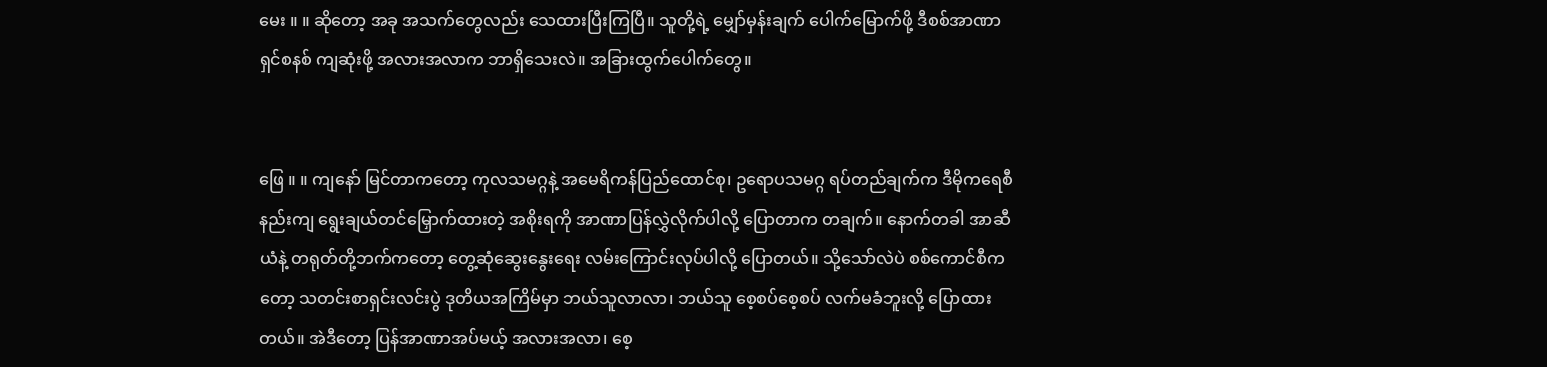မေး ။ ။ ဆိုတော့ အခု အသက်တွေလည်း သေထားပြီးကြပြီ။ သူတို့ရဲ့ မျှော်မှန်းချက် ပေါက်မြောက်ဖို့ ဒီစစ်အာဏာရှင်စနစ် ကျဆုံးဖို့ အလားအလာက ဘာရှိသေးလဲ။ အခြားထွက်ပေါက်တွေ။


ဖြေ ။ ။ ကျနော် မြင်တာကတော့ ကုလသမဂ္ဂနဲ့ အမေရိကန်ပြည်ထောင်စု၊ ဥရောပသမဂ္ဂ ရပ်တည်ချက်က ဒီမိုကရေစီနည်းကျ ရွေးချယ်တင်မြှောက်ထားတဲ့ အစိုးရကို အာဏာပြန်လွှဲလိုက်ပါလို့ ပြောတာက တချက်။ နောက်တခါ အာဆီယံနဲ့ တရုတ်တို့ဘက်ကတော့ တွေ့ဆုံဆွေးနွေးရေး လမ်းကြောင်းလုပ်ပါလို့ ပြောတယ်။ သို့သော်လဲပဲ စစ်ကောင်စီကတော့ သတင်းစာရှင်းလင်းပွဲ ဒုတိယအကြိမ်မှာ ဘယ်သူလာလာ၊ ဘယ်သူ စေ့စပ်စေ့စပ် လက်မခံဘူးလို့ ပြောထားတယ်။ အဲဒီတော့ ပြန်အာဏာအပ်မယ့် အလားအလာ၊ စေ့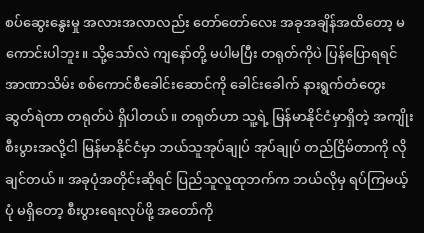စပ်ဆွေးနွေးမှု အလားအလာလည်း တော်တော်လေး အခုအချိန်အထိတော့ မကောင်းပါဘူး။ သို့သော်လဲ ကျနော်တို့ မပါမပြီး တရုတ်ကိုပဲ ပြန်ပြောရရင် အာဏာသိမ်း စစ်ကောင်စီခေါင်းဆောင်ကို ခေါင်းခေါက် နားရွက်တံတွေးဆွတ်ရဲတာ တရုတ်ပဲ ရှိပါတယ်။ တရုတ်ဟာ သူ့ရဲ့ မြန်မာနိုင်ငံမှာရှိတဲ့ အကျိုးစီးပွားအလို့ငါ မြန်မာနိုင်ငံမှာ ဘယ်သူအုပ်ချုပ် အုပ်ချုပ် တည်ငြိမ်တာကို လိုချင်တယ်။ အခုပုံအတိုင်းဆိုရင် ပြည်သူလူထုဘက်က ဘယ်လိုမှ ရပ်ကြမယ့်ပုံ မရှိတော့ စီးပွားရေးလုပ်ဖို့ အတော်ကို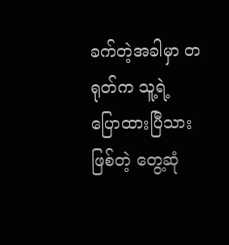ခက်တဲ့အခါမှာ တရုတ်က သူ့ရဲ့ ပြောထားပြီသားဖြစ်တဲ့ တွေ့ဆုံ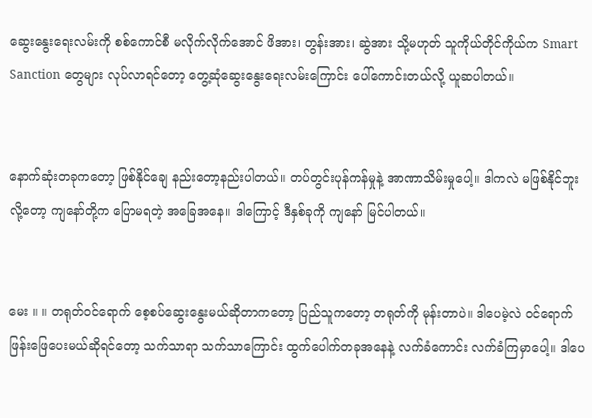ဆွေးနွေးရေးလမ်းကို စစ်ကောင်စီ မလိုက်လိုက်အောင် ဖိအား၊ တွန်းအား၊ ဆွဲအား သို့မဟုတ် သူကိုယ်တိုင်ကိုယ်က Smart Sanction တွေများ လုပ်လာရင်တော့ တွေ့ဆုံဆွေးနွေးရေးလမ်းကြောင်း ပေါ်ကောင်းတယ်လို့ ယူဆပါတယ်။


နောက်ဆုံးတခုကတော့ ဖြစ်နိုင်ချေ နည်းတော့နည်းပါတယ်။ တပ်တွင်းပုန်ကန်မှုနဲ့ အာဏာသိမ်းမှုပေါ့။ ဒါကလဲ မဖြစ်နိုင်ဘူးလို့တော့ ကျနော်တို့က ပြောမရတဲ့ အခြေအနေ။ ဒါကြောင့် ဒီနှစ်ခုကို ကျနော် မြင်ပါတယ်။


မေး ။ ။ တရုတ်ဝင်ရောက် စေ့စပ်ဆွေးနွေးမယ်ဆိုတာကတော့ ပြည်သူကတော့ တရုတ်ကို မုန်းတာပဲ။ ဒါပေမဲ့လဲ ဝင်ရောက်ဖြန်းဖြေပေးမယ်ဆိုရင်တော့ သက်သာရာ သက်သာကြောင်း ထွက်ပေါက်တခုအနေနဲ့ လက်ခံကောင်း လက်ခံကြမှာပေါ့။ ဒါပေ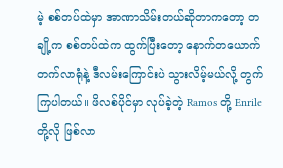မဲ့ စစ်တပ်ထဲမှာ အာဏာသိမ်းတယ်ဆိုတာကတော့ တချို့က စစ်တပ်ထဲက ထွက်ပြီးတော့ နောက်တယောက် တက်လာရုံနဲ့ ဒီလမ်းကြောင်းပဲ သွားလိမ့်မယ်လို့ တွက်ကြပါတယ်။ ဖိလစ်ပိုင်မှာ လုပ်ခဲ့တဲ့ Ramos တို့ Enrile တို့လို ဖြစ်လာ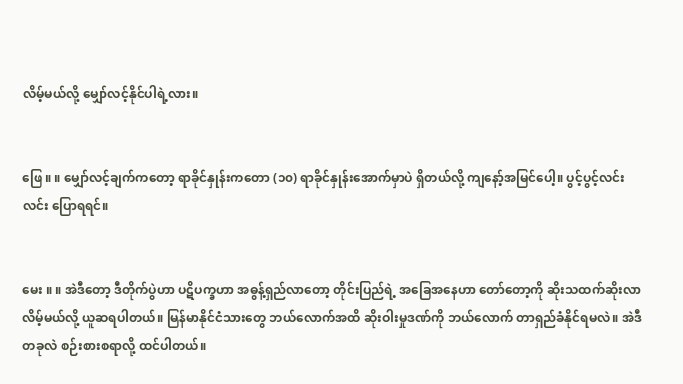လိမ့်မယ်လို့ မျှော်လင့်နိုင်ပါရဲ့လား။


ဖြေ ။ ။ မျှော်လင့်ချက်ကတော့ ရာခိုင်နှုန်းကတော (၁၀) ရာခိုင်နှုန်းအောက်မှာပဲ ရှိတယ်လို့ ကျနော့်အမြင်ပေါ့။ ပွင့်ပွင့်လင်းလင်း ပြောရရင်။


မေး ။ ။ အဲဒီတော့ ဒီတိုက်ပွဲဟာ ပဋိပက္ခဟာ အဓွန့်ရှည်လာတော့ တိုင်းပြည်ရဲ့ အခြေအနေဟာ တော်တော့ကို ဆိုးသထက်ဆိုးလာလိမ့်မယ်လို့ ယူဆရပါတယ်။ မြန်မာနိုင်ငံသားတွေ ဘယ်လောက်အထိ ဆိုးဝါးမှုဒဏ်ကို ဘယ်လောက် တာရှည်ခံနိုင်ရမလဲ။ အဲဒီတခုလဲ စဉ်းစားစရာလို့ ထင်ပါတယ်။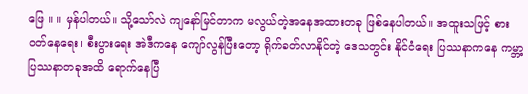ဖြေ ။ ။ မှန်ပါတယ်။ သို့သော်လဲ ကျနော်မြင်တာက မလွယ်တဲ့အနေအထားတခု ဖြစ်နေပါတယ်။ အထူးသဖြင့် စားဝတ်နေရေး၊ စီးပွားရေး အဲဒီကနေ ကျော်လွန်ပြီးတော့ ရိုက်ခတ်လာနိုင်တဲ့ ဒေသတွင်း နိုင်ငံရေး ပြဿနာကနေ ကမ္ဘာ့ပြဿနာတခုအထိ ရောက်နေပြီ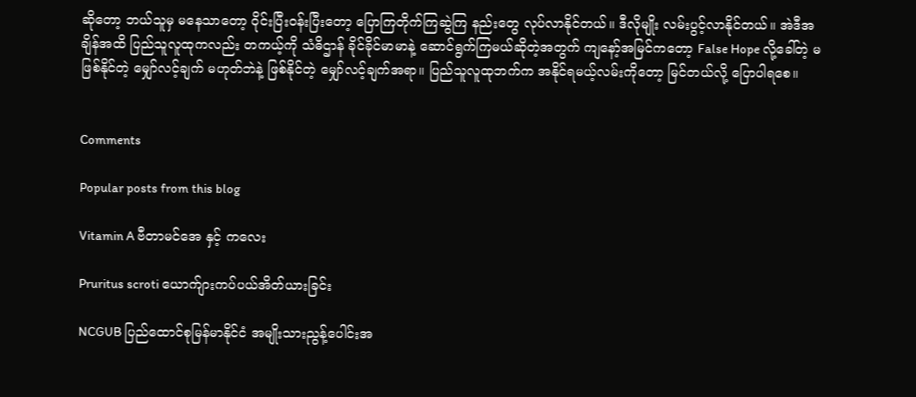ဆိုတော့ ဘယ်သူမှ မနေသာတော့ ဝိုင်းပြီးဝန်းပြီးတော့ ပြောကြတိုက်ကြဆွဲကြ နည်းတွေ လုပ်လာနိုင်တယ်။ ဒီလိုမျိုး လမ်းပွင့်လာနိုင်တယ်။ အဲဒီအချိန်အထိ ပြည်သူလူထုကလည်း တကယ့်ကို သံဓိဌာန် ခိုင်ခိုင်မာမာနဲ့ ဆောင်ရွက်ကြမယ်ဆိုတဲ့အတွက် ကျနော့်အမြင်ကတော့ False Hope လို့ခေါ်တဲ့ မဖြစ်နိုင်တဲ့ မျှော်လင့်ချက် မဟုတ်ဘဲနဲ့ ဖြစ်နိုင်တဲ့ မျှော်လင့်ချက်အရာ။ ပြည်သူလူထုဘက်က အနိုင်ရမယ့်လမ်းကိုတော့ မြင်တယ်လို့ ပြောပါရစေ။


Comments

Popular posts from this blog

Vitamin A ဗီတာမင်အေ နှင့် ကလေး

Pruritus scroti ယောက်ျားကပ်ပယ်အိတ်ယားခြင်း

NCGUB ပြည်ထောင်စုမြန်မာနိုင်ငံ အမျိုးသားညွန့်ပေါင်းအ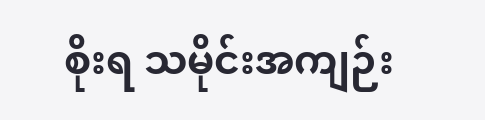စိုးရ သမိုင်းအကျဉ်း